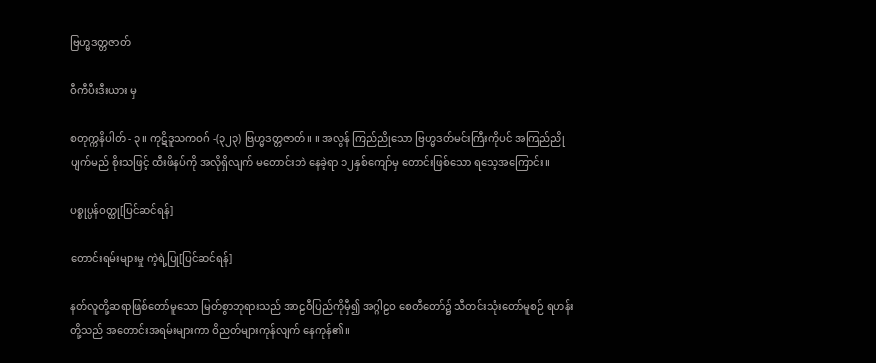ဗြဟ္မဒတ္တဇာတ်

ဝီကီပီးဒီးယား မှ

စတုက္ကနိပါတ် - ၃။ ကုဋိဒူသကဝဂ် -(၃၂၃) ဗြဟ္မဒတ္တဇာတ်။ ။ အလွန် ကြည်ညိုသော ဗြဟ္မဒတ်မင်းကြီးကိုပင် အကြည်ညိုပျက်မည် စိုးသဖြင့် ထီးဖိနပ်ကို အလိုရှိလျက် မတောင်းဘဲ နေခဲ့ရာ ၁၂နှစ်ကျော်မှ တောင်းဖြစ်သော ရသေ့အကြောင်း။

ပစ္စုပ္ပန်ဝတ္ထု[ပြင်ဆင်ရန်]

တောင်းရမ်းများမှု ကဲ့ရဲ့ပြု[ပြင်ဆင်ရန်]

နတ်လူတို့ဆရာဖြစ်တော်မူသော မြတ်စွာဘုရားသည် အာဠဝီပြည်ကိုမှီ၍ အဂ္ဂါဠဝ စေတီတော်၌ သီတင်းသုံးတော်မူစဉ် ရဟန်းတို့သည် အတောင်းအရမ်းများကာ ဝိညတ်များကုန်လျက် နေကုန်၏။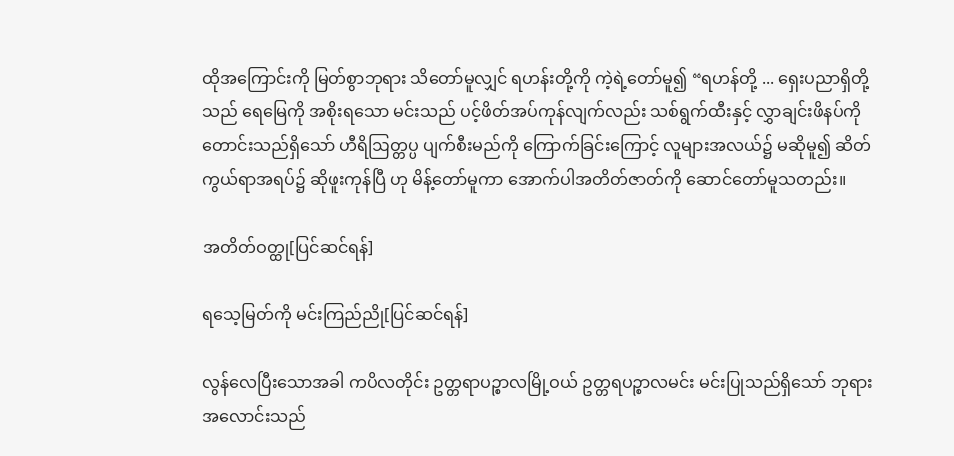ထိုအကြောင်းကို မြတ်စွာဘုရား သိတော်မူလျှင် ရဟန်းတို့ကို ကဲ့ရဲ့တော်မူ၍ “ရဟန်တို့ ... ရှေးပညာရှိတို့သည် ရေမြေကို အစိုးရသော မင်းသည် ပင့်ဖိတ်အပ်ကုန်လျက်လည်း သစ်ရွက်ထီးနှင့် လွှာချင်းဖိနပ်ကို တောင်းသည်ရှိသော် ဟီရိဩတ္တပ္ပ ပျက်စီးမည်ကို ကြောက်ခြင်းကြောင့် လူများအလယ်၌ မဆိုမူ၍ ဆိတ်ကွယ်ရာအရပ်၌ ဆိုဖူးကုန်ပြီ ဟု မိန့်တော်မူကာ အောက်ပါအတိတ်ဇာတ်ကို ဆောင်တော်မူသတည်း။

အတိတ်ဝတ္ထု[ပြင်ဆင်ရန်]

ရသေ့မြတ်ကို မင်းကြည်ညို[ပြင်ဆင်ရန်]

လွန်လေပြီးသောအခါ ကပိလတိုင်း ဥတ္တရာပဉ္စာလမြို့ဝယ် ဥတ္တရပဉ္စာလမင်း မင်းပြုသည်ရှိသော် ဘုရားအလောင်းသည်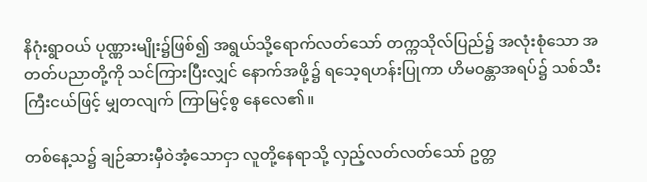နိဂုံးရွာဝယ် ပုဏ္ဏားမျိုး၌ဖြစ်၍ အရွယ်သို့ရောက်လတ်သော် တက္ကသိုလ်ပြည်၌ အလုံးစုံသော အတတ်ပညာတို့ကို သင်ကြားပြီးလျှင် နောက်အဖို့၌ ရသေ့ရဟန်းပြုကာ ဟိမဝန္တာအရပ်၌ သစ်သီးကြီးငယ်ဖြင့် မျှတလျက် ကြာမြင့်စွ နေလေ၏။

တစ်နေ့သ၌ ချဉ်ဆားမှီဝဲအံ့သောငှာ လူတို့နေရာသို့ လှည့်လတ်လတ်သော် ဥတ္တ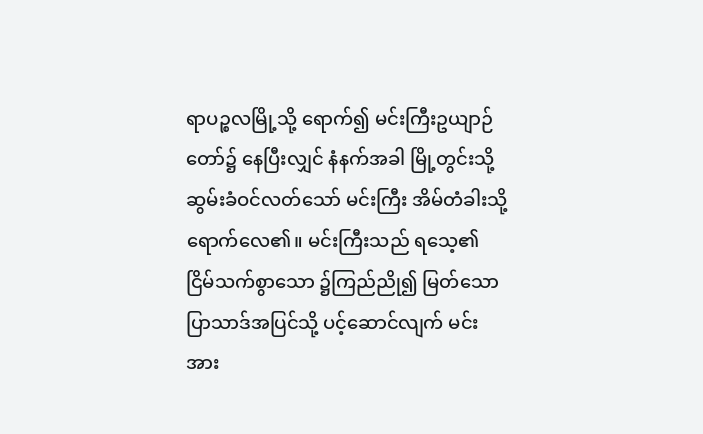ရာပဉ္စလမြို့သို့ ရောက်၍ မင်းကြီးဥယျာဉ်တော်၌ နေပြီးလျှင် နံနက်အခါ မြို့တွင်းသို့ ဆွမ်းခံဝင်လတ်သော် မင်းကြီး အိမ်တံခါးသို့ ရောက်လေ၏။ မင်းကြီးသည် ရသေ့၏ ငြိမ်သက်စွာသော ၌ကြည်ညို၍ မြတ်သော ပြာသာဒ်အပြင်သို့ ပင့်ဆောင်လျက် မင်းအား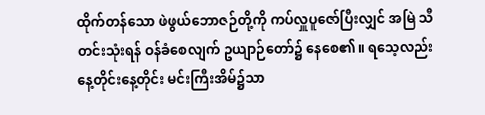ထိုက်တန်သော ဖဲဖွယ်ဘောဇဉ်တို့ကို ကပ်လှူပူဇော်ပြီးလျှင် အမြဲ သီတင်းသုံးရန် ဝန်ခံစေလျက် ဥယျာဉ်တော်၌ နေစေ၏။ ရသေ့လည်း နေ့တိုင်းနေ့တိုင်း မင်းကြီးအိမ်၌သာ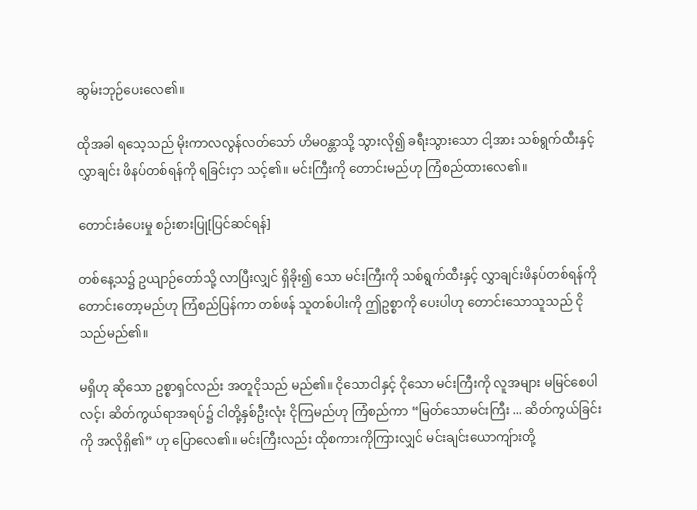ဆွမ်းဘုဉ်ပေးလေ၏။

ထိုအခါ ရသေ့သည် မိုးကာလလွန်လတ်သော် ဟိမဝန္တာသို့ သွားလို၍ ခရီးသွားသော ငါ့အား သစ်ရွက်ထီးနှင့် လွှာချင်း ဖိနပ်တစ်ရန်ကို ရခြင်းငှာ သင့်၏။ မင်းကြီးကို တောင်းမည်ဟု ကြံစည်ထားလေ၏။

တောင်းခံပေးမှု စဉ်းစားပြု[ပြင်ဆင်ရန်]

တစ်နေ့သ၌ ဥယျာဉ်တော်သို့ လာပြီးလျှင် ရှိခိုး၍ သော မင်းကြီးကို သစ်ရွက်ထီးနှင့် လွှာချင်းဖိနပ်တစ်ရန်ကို တောင်းတော့မည်ဟု ကြံစည်ပြန်ကာ တစ်ဖန် သူတစ်ပါးကို ဤဥစ္စာကို ပေးပါဟု တောင်းသောသူသည် ငိုသည်မည်၏။

မရှိဟု ဆိုသော ဥစ္စာရှင်လည်း အတူငိုသည် မည်၏။ ငိုသောငါနှင့် ငိုသော မင်းကြီးကို လူအများ မမြင်စေပါလင့်၊ ဆိတ်ကွယ်ရာအရပ်၌ ငါတို့နှစ်ဦးလုံး ငိုကြမည်ဟု ကြံစည်ကာ “မြတ်သောမင်းကြီး ... ဆိတ်ကွယ်ခြင်းကို အလိုရှိ၏” ဟု ပြောလေ၏။ မင်းကြီးလည်း ထိုစကားကိုကြားလျှင် မင်းချင်းယောကျ်ားတို့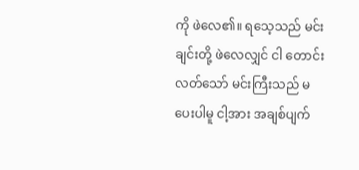ကို ဖဲလေ၏။ ရသေ့သည် မင်းချင်းတို့ ဖဲလေလျှင် ငါ တောင်းလတ်သော် မင်းကြီးသည် မပေးပါမူ ငါ့အား အချစ်ပျက်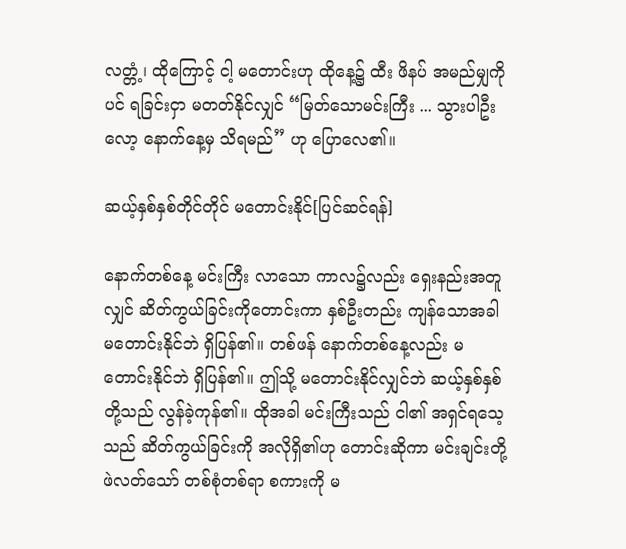လတ္တံ့၊ ထိုကြောင့် ငါ့ မတောင်းဟု ထိုနေ့၌ ထီး ဖိနပ် အမည်မျှကိုပင် ရခြင်းငှာ မတတ်နိုင်လျှင် “မြတ်သောမင်းကြီး ... သွားပါဦးလော့ နောက်နေ့မှ သိရမည်” ဟု ပြောလေ၏။

ဆယ့်နှစ်နှစ်တိုင်တိုင် မတောင်းနိုင်[ပြင်ဆင်ရန်]

နောက်တစ်နေ့ မင်းကြီး လာသော ကာလ၌လည်း ရှေးနည်းအတူလျှင် ဆိတ်ကွယ်ခြင်းကိုတောင်းကာ နှစ်ဦးတည်း ကျန်သောအခါ မတောင်းနိုင်ဘဲ ရှိပြန်၏။ တစ်ဖန် နောက်တစ်နေ့လည်း မတောင်းနိုင်ဘဲ ရှိပြန်၏။ ဤသို့ မတောင်းနိုင်လျှင်ဘဲ ဆယ့်နှစ်နှစ်တို့သည် လွန်ခဲ့ကုန်၏။ ထိုအခါ မင်းကြီးသည် ငါ၏ အရှင်ရသေ့သည် ဆိတ်ကွယ်ခြင်းကို အလိုရှိ၏ဟု တောင်းဆိုကာ မင်းချင်းတို့ ဖဲလတ်သော် တစ်စုံတစ်ရာ စကားကို မ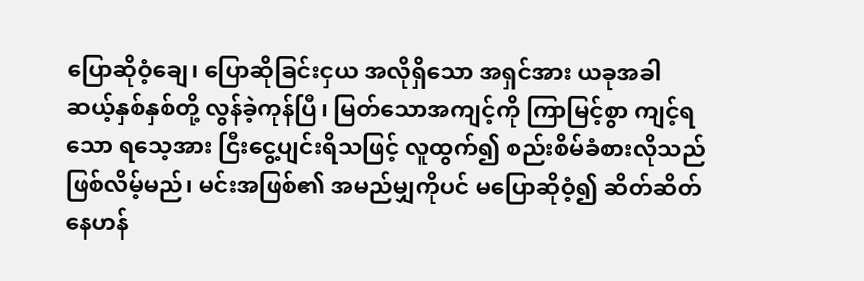ပြောဆိုဝံ့ချေ၊ ပြောဆိုခြင်းငှယ အလိုရှိသော အရှင်အား ယခုအခါ ဆယ့်နှစ်နှစ်တို့ လွန်ခဲ့ကုန်ပြီ၊ မြတ်သောအကျင့်ကို ကြာမြင့်စွာ ကျင့်ရသော ရသေ့အား ငြီးငွေ့ပျင်းရိသဖြင့် လူထွက်၍ စည်းစိမ်ခံစားလိုသည် ဖြစ်လိမ့်မည်၊ မင်းအဖြစ်၏ အမည်မျှကိုပင် မပြောဆိုဝံ့၍ ဆိတ်ဆိတ်နေဟန်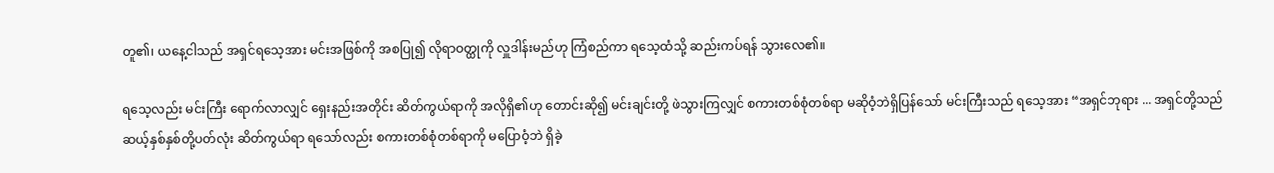တူ၏၊ ယနေ့ငါသည် အရှင်ရသေ့အား မင်းအဖြစ်ကို အစပြု၍ လိုရာဝတ္ထုကို လှူဒါန်းမည်ဟု ကြံစည်ကာ ရသေ့ထံသို့ ဆည်းကပ်ရန် သွားလေ၏။

ရသေ့လည်း မင်းကြီး ရောက်လာလျှင် ရှေးနည်းအတိုင်း ဆိတ်ကွယ်ရာကို အလိုရှိ၏ဟု တောင်းဆို၍ မင်းချင်းတို့ ဖဲသွားကြလျှင် စကားတစ်စုံတစ်ရာ မဆိုဝံ့ဘဲရှိပြန်သော် မင်းကြီးသည် ရသေ့အား “အရှင်ဘုရား ... အရှင်တို့သည် ဆယ့်နှစ်နှစ်တို့ပတ်လုံး ဆိတ်ကွယ်ရာ ရသော်လည်း စကားတစ်စုံတစ်ရာကို မပြောဝံ့ဘဲ ရှိခဲ့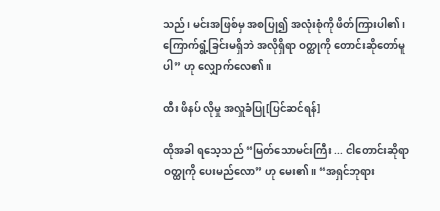သည်၊ မင်းအဖြစ်မှ အစပြု၍ အလုံးစုံကို ဖိတ်ကြားပါ၏၊ ကြောက်ရွံ့ခြင်းမရှိဘဲ အလိုရှိရာ ဝတ္ထုကို တောင်းဆိုတော်မူပါ” ဟု လျှောက်လေ၏။

ထီး ဖိနပ် လိုမှု အလှူခံပြု[ပြင်ဆင်ရန်]

ထိုအခါ ရသေ့သည် “မြတ်သောမင်းကြီး ... ငါတောင်းဆိုရာ ဝတ္ထုကို ပေးမည်လော” ဟု မေး၏။ “အရှင်ဘုရား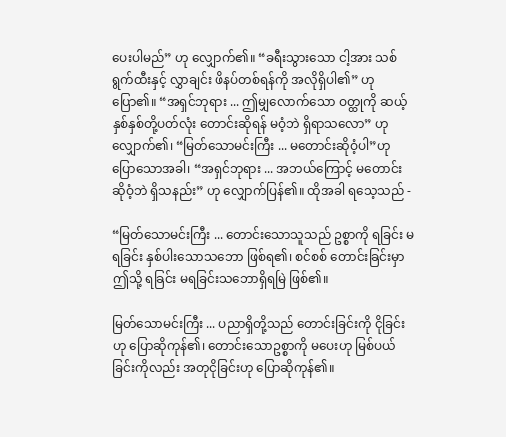ပေးပါမည်” ဟု လျှောက်၏။ “ခရီးသွားသော ငါ့အား သစ်ရွက်ထီးနှင့် လွှာချင်း ဖိနပ်တစ်ရန်ကို အလိုရှိပါ၏” ဟု ပြော၏။ “အရှင်ဘုရား ... ဤမျှလောက်သော ဝတ္ထုကို ဆယ့်နှစ်နှစ်တို့ပတ်လုံး တောင်းဆိုရန် မဝံ့ဘဲ ရှိရာသလော” ဟု လျှောက်၏၊ “မြတ်သောမင်းကြီး ... မတောင်းဆိုဝံ့ပါ”ဟု ပြောသောအခါ၊ “အရှင်ဘုရား ... အဘယ်ကြောင့် မတောင်းဆိုဝံ့ဘဲ ရှိသနည်း” ဟု လျှောက်ပြန်၏။ ထိုအခါ ရသေ့သည် -

“မြတ်သောမင်းကြီး ... တောင်းသောသူသည် ဥစ္စာကို ရခြင်း မရခြင်း နှစ်ပါးသောသဘော ဖြစ်ရ၏၊ စင်စစ် တောင်းခြင်းမှာ ဤသို့ ရခြင်း မရခြင်းသဘောရှိရမြဲ ဖြစ်၏။

မြတ်သောမင်းကြီး ... ပညာရှိတို့သည် တောင်းခြင်းကို ငိုခြင်းဟု ပြောဆိုကုန်၏၊ တောင်းသောဥစ္စာကို မပေးဟု မြစ်ပယ်ခြင်းကိုလည်း အတုငိုခြင်းဟု ပြောဆိုကုန်၏။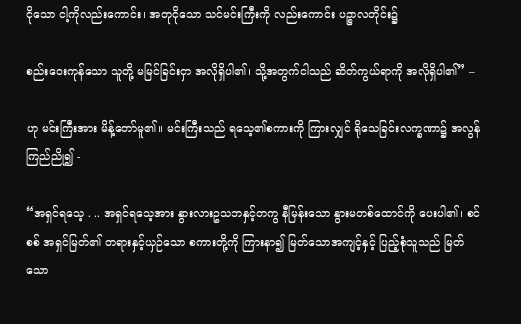ငိုသော ငါ့ကိုလည်းကောင်း၊ အတုငိုသော သင်မင်းကြီးကို လည်းကောင်း ပဉ္စာလတိုင်း၌

စည်းဝေးကုန်သော သူတို့ မမြင်ခြင်းငှာ အလိုရှိပါ၏၊ သို့အတွက်ငါသည် ဆိတ်ကွယ်ရာကို အလိုရှိပါ၏” –

ဟု မင်းကြီးအား မိန့်တော်မူ၏။ မင်းကြီးသည် ရသေ့၏စကားကို ကြားလျှင် ရိုသေခြင်းလက္ခဏာ၌ အလွန်ကြည်ညို၍ -

“အရှင်ရသေ့ . .. အရှင်ရသေ့အား နွားလားဥသဘနှင့်တကွ နီမြန်းသော နွားမတစ်ထောင်ကို ပေးပါ၏၊ စင်စစ် အရှင်မြတ်၏ တရားနှင့်ယှဉ်သော စကားတို့ကို ကြားနာ၍ မြတ်သောအကျင့်နှင့် ပြည့်စုံသူသည် မြတ်သော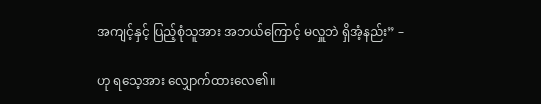အကျင့်နှင့် ပြည့်စုံသူအား အဘယ်ကြောင့် မလှူဘဲ ရှိအံ့နည်း” –

ဟု ရသေ့အား လျှောက်ထားလေ၏။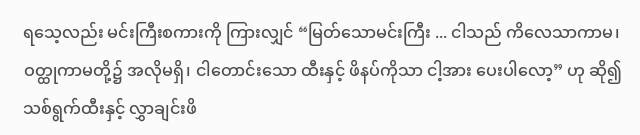ရသေ့လည်း မင်းကြီးစကားကို ကြားလျှင် “မြတ်သောမင်းကြီး ... ငါသည် ကိလေသာကာမ၊ ဝတ္ထုကာမတို့၌ အလိုမရှိ၊ ငါတောင်းသော ထီးနှင့် ဖိနပ်ကိုသာ ငါ့အား ပေးပါလော့” ဟု ဆို၍ သစ်ရွက်ထီးနှင့် လွှာချင်းဖိ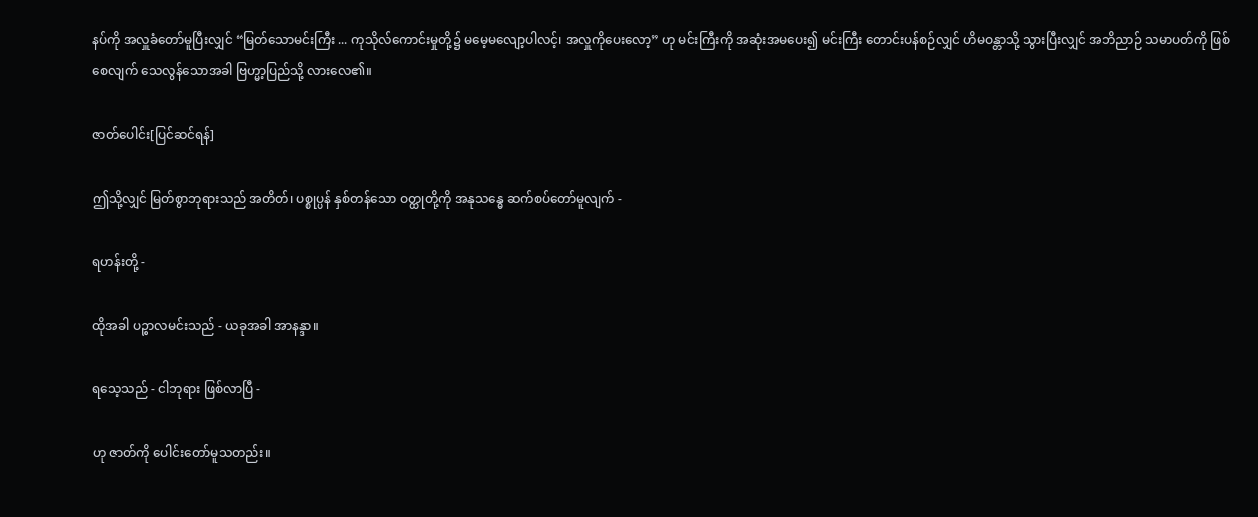နပ်ကို အလှူခံတော်မူပြီးလျှင် “မြတ်သောမင်းကြီး ... ကုသိုလ်ကောင်းမှုတို့၌ မမေ့မလျော့ပါလင့်၊ အလှူကိုပေးလော့” ဟု မင်းကြီးကို အဆုံးအမပေး၍ မင်းကြီး တောင်းပန်စဉ်လျှင် ဟိမဝန္တာသို့ သွားပြီးလျှင် အဘိညာဉ် သမာပတ်ကို ဖြစ်စေလျက် သေလွန်သောအခါ ဗြဟ္မာ့ပြည်သို့ လားလေ၏။

ဇာတ်ပေါင်း[ပြင်ဆင်ရန်]

ဤသို့လျှင် မြတ်စွာဘုရားသည် အတိတ်၊ ပစ္စုပ္ပန် နှစ်တန်သော ဝတ္ထုတို့ကို အနုသန္ဓေ ဆက်စပ်တော်မူလျက် -

ရဟန်းတို့ -

ထိုအခါ ပဉ္စာလမင်းသည် - ယခုအခါ အာနန္ဒာ။

ရသေ့သည် - ငါဘုရား ဖြစ်လာပြီ -

ဟု ဇာတ်ကို ပေါင်းတော်မူသတည်း။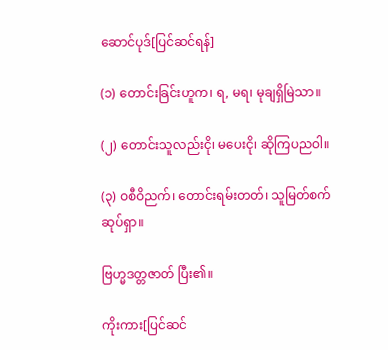ဆောင်ပုဒ်[ပြင်ဆင်ရန်]

(၁) တောင်းခြင်းဟူက၊ ရ, မရ၊ မုချရှိမြဲသာ။

(၂) တောင်းသူလည်းငို၊ မပေးငို၊ ဆိုကြပညဝါ။

(၃) ဝစီဝိညက်၊ တောင်းရမ်းတတ်၊ သူမြတ်စက်ဆုပ်ရှာ။

ဗြဟ္မဒတ္တဇာတ် ပြီး၏။

ကိုးကား[ပြင်ဆင်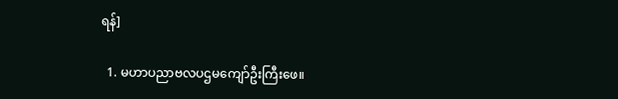ရန်]

  1. မဟာပညာဗလပဌမကျော်ဦးကြီးဖေ။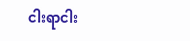ငါးရာငါး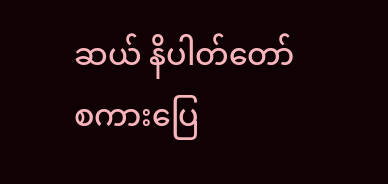ဆယ် နိပါတ်တော်စကားပြေ